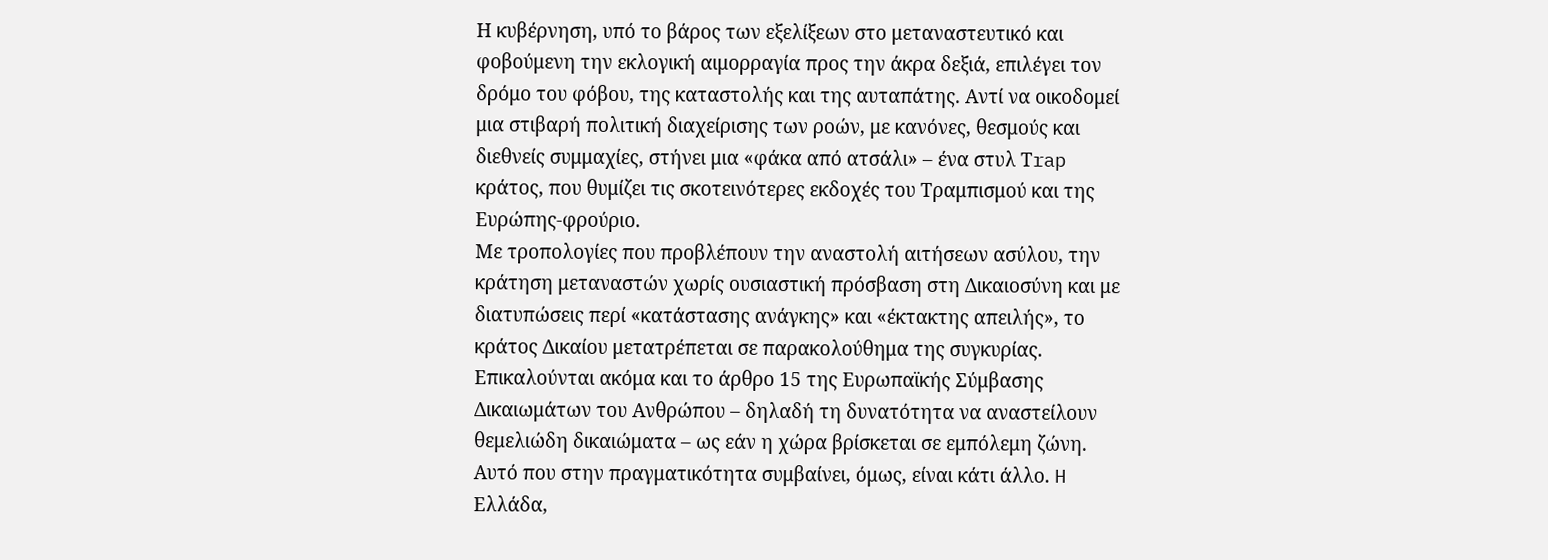Η κυβέρνηση, υπό το βάρος των εξελίξεων στο μεταναστευτικό και φοβούμενη την εκλογική αιμορραγία προς την άκρα δεξιά, επιλέγει τον δρόμο του φόβου, της καταστολής και της αυταπάτης. Αντί να οικοδομεί μια στιβαρή πολιτική διαχείρισης των ροών, με κανόνες, θεσμούς και διεθνείς συμμαχίες, στήνει μια «φάκα από ατσάλι» – ένα στυλ Τrap κράτος, που θυμίζει τις σκοτεινότερες εκδοχές του Τραμπισμού και της Ευρώπης-φρούριο.
Με τροπολογίες που προβλέπουν την αναστολή αιτήσεων ασύλου, την κράτηση μεταναστών χωρίς ουσιαστική πρόσβαση στη Δικαιοσύνη και με διατυπώσεις περί «κατάστασης ανάγκης» και «έκτακτης απειλής», το κράτος Δικαίου μετατρέπεται σε παρακολούθημα της συγκυρίας. Επικαλούνται ακόμα και το άρθρο 15 της Ευρωπαϊκής Σύμβασης Δικαιωμάτων του Ανθρώπου – δηλαδή τη δυνατότητα να αναστείλουν θεμελιώδη δικαιώματα – ως εάν η χώρα βρίσκεται σε εμπόλεμη ζώνη.
Αυτό που στην πραγματικότητα συμβαίνει, όμως, είναι κάτι άλλο. H Ελλάδα,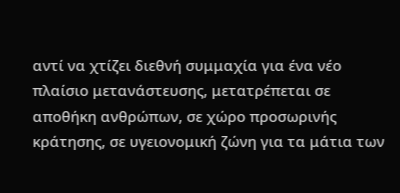αντί να χτίζει διεθνή συμμαχία για ένα νέο πλαίσιο μετανάστευσης, μετατρέπεται σε αποθήκη ανθρώπων, σε χώρο προσωρινής κράτησης, σε υγειονομική ζώνη για τα μάτια των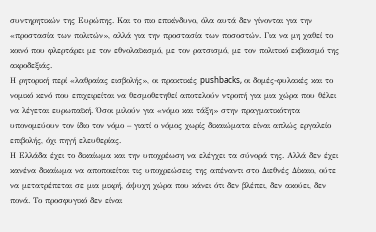συντηρητικών της Ευρώπης. Και το πιο επικίνδυνο, όλα αυτά δεν γίνονται για την «προστασία των πολιτών», αλλά για την προστασία των ποσοστών. Για να μη χαθεί το κοινό που φλερτάρει με τον εθνολαϊκισμό, με τον ρατσισμό, με τον πολιτικό εκβιασμό της ακροδεξιάς.
Η ρητορική περί «λαθραίας εισβολής», οι πρακτικές pushbacks, οι δομές-φυλακές και το νομικό κενό που επιχειρείται να θεσμοθετηθεί αποτελούν ντροπή για μια χώρα που θέλει να λέγεται ευρωπαϊκή. Όσοι μιλούν για «νόμο και τάξη» στην πραγματικότητα υπονομεύουν τον ίδιο τον νόμο – γιατί ο νόμος χωρίς δικαιώματα είναι απλώς εργαλείο επιβολής, όχι πηγή ελευθερίας.
Η Ελλάδα έχει το δικαίωμα και την υποχρέωση να ελέγχει τα σύνορά της. Αλλά δεν έχει κανένα δικαίωμα να αποποιείται τις υποχρεώσεις της απέναντι στο Διεθνές Δίκαιο, ούτε να μετατρέπεται σε μια μικρή, άψυχη χώρα που κάνει ότι δεν βλέπει, δεν ακούει, δεν πονά. Το προσφυγικό δεν είναι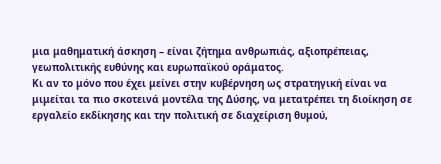μια μαθηματική άσκηση – είναι ζήτημα ανθρωπιάς, αξιοπρέπειας, γεωπολιτικής ευθύνης και ευρωπαϊκού οράματος.
Κι αν το μόνο που έχει μείνει στην κυβέρνηση ως στρατηγική είναι να μιμείται τα πιο σκοτεινά μοντέλα της Δύσης, να μετατρέπει τη διοίκηση σε εργαλείο εκδίκησης και την πολιτική σε διαχείριση θυμού,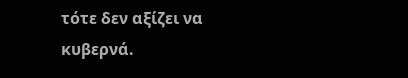τότε δεν αξίζει να κυβερνά.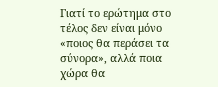Γιατί το ερώτημα στο τέλος δεν είναι μόνο «ποιος θα περάσει τα σύνορα», αλλά ποια χώρα θα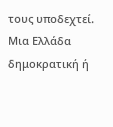τους υποδεχτεί. Μια Ελλάδα δημοκρατική ή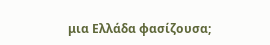μια Ελλάδα φασίζουσα;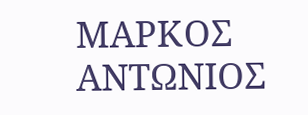ΜΑΡΚΟΣ ΑΝΤΩΝΙΟΣ